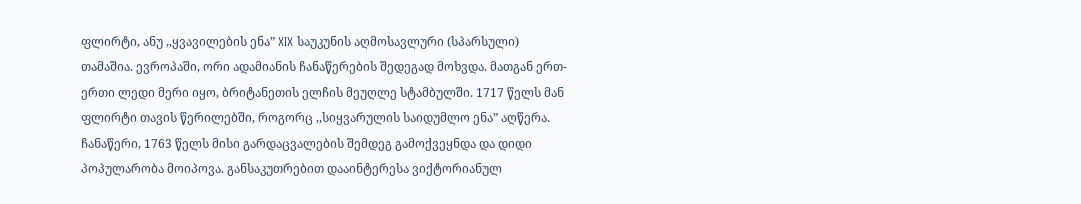ფლირტი, ანუ ,,ყვავილების ენა” XIX საუკუნის აღმოსავლური (სპარსული) თამაშია. ევროპაში, ორი ადამიანის ჩანაწერების შედეგად მოხვდა. მათგან ერთ-ერთი ლედი მერი იყო, ბრიტანეთის ელჩის მეუღლე სტამბულში. 1717 წელს მან ფლირტი თავის წერილებში, როგორც ,,სიყვარულის საიდუმლო ენა” აღწერა. ჩანაწერი, 1763 წელს მისი გარდაცვალების შემდეგ გამოქვეყნდა და დიდი პოპულარობა მოიპოვა. განსაკუთრებით დააინტერესა ვიქტორიანულ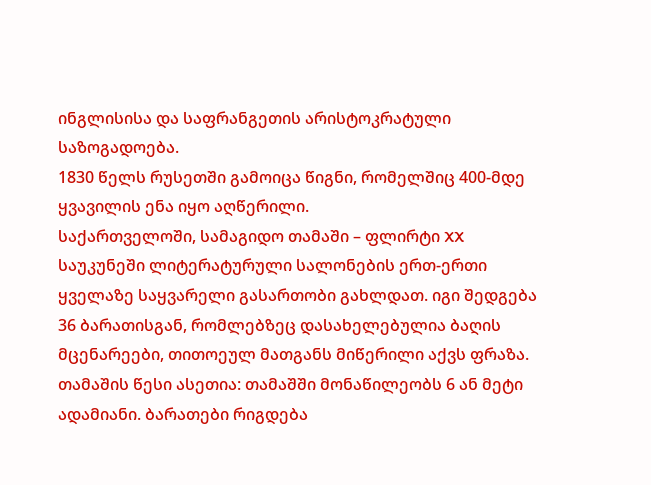ინგლისისა და საფრანგეთის არისტოკრატული საზოგადოება.
1830 წელს რუსეთში გამოიცა წიგნი, რომელშიც 400-მდე ყვავილის ენა იყო აღწერილი.
საქართველოში, სამაგიდო თამაში – ფლირტი XX საუკუნეში ლიტერატურული სალონების ერთ-ერთი ყველაზე საყვარელი გასართობი გახლდათ. იგი შედგება 36 ბარათისგან, რომლებზეც დასახელებულია ბაღის მცენარეები, თითოეულ მათგანს მიწერილი აქვს ფრაზა.
თამაშის წესი ასეთია: თამაშში მონაწილეობს 6 ან მეტი ადამიანი. ბარათები რიგდება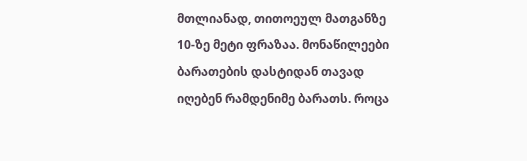მთლიანად, თითოეულ მათგანზე 10-ზე მეტი ფრაზაა. მონაწილეები ბარათების დასტიდან თავად იღებენ რამდენიმე ბარათს. როცა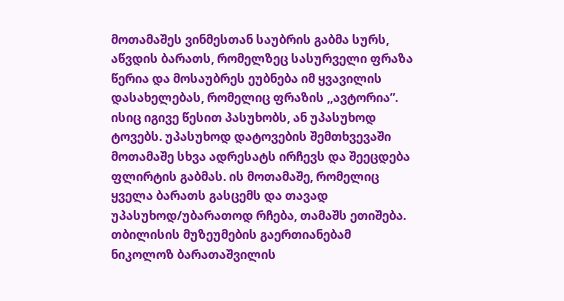მოთამაშეს ვინმესთან საუბრის გაბმა სურს, აწვდის ბარათს, რომელზეც სასურველი ფრაზა წერია და მოსაუბრეს ეუბნება იმ ყვავილის დასახელებას, რომელიც ფრაზის ,,ავტორია”. ისიც იგივე წესით პასუხობს, ან უპასუხოდ ტოვებს. უპასუხოდ დატოვების შემთხვევაში მოთამაშე სხვა ადრესატს ირჩევს და შეეცდება ფლირტის გაბმას. ის მოთამაშე, რომელიც ყველა ბარათს გასცემს და თავად უპასუხოდ/უბარათოდ რჩება, თამაშს ეთიშება.
თბილისის მუზეუმების გაერთიანებამ ნიკოლოზ ბარათაშვილის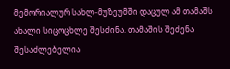მემორიალურ სახლ-მუზეუმში დაცულ ამ თამაშს ახალი სიცოცხლე შესძინა. თამაშის შეძენა შესაძლებელია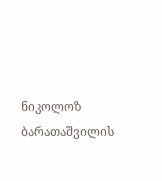ნიკოლოზ ბარათაშვილის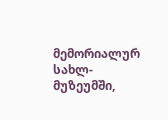მემორიალურ სახლ-მუზეუმში,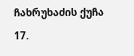ჩახრუხაძის ქუჩა 17.